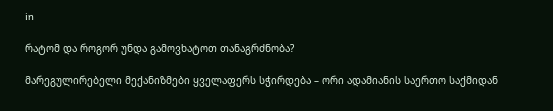in

რატომ და როგორ უნდა გამოვხატოთ თანაგრძნობა?

მარეგულირებელი მექანიზმები ყველაფერს სჭირდება – ორი ადამიანის საერთო საქმიდან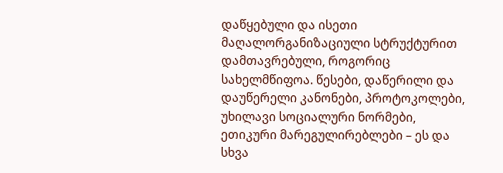დაწყებული და ისეთი მაღალორგანიზაციული სტრუქტურით დამთავრებული, როგორიც სახელმწიფოა. წესები, დაწერილი და დაუწერელი კანონები, პროტოკოლები, უხილავი სოციალური ნორმები, ეთიკური მარეგულირებლები – ეს და სხვა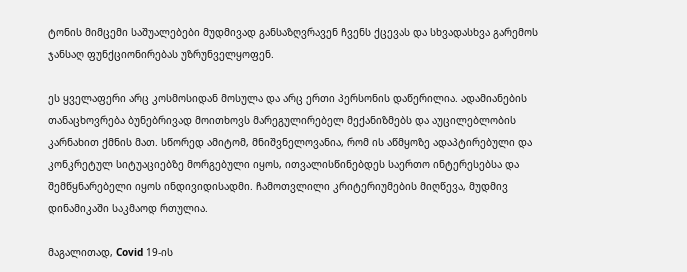ტონის მიმცემი საშუალებები მუდმივად განსაზღვრავენ ჩვენს ქცევას და სხვადასხვა გარემოს ჯანსაღ ფუნქციონირებას უზრუნველყოფენ.

ეს ყველაფერი არც კოსმოსიდან მოსულა და არც ერთი პერსონის დაწერილია. ადამიანების თანაცხოვრება ბუნებრივად მოითხოვს მარეგულირებელ მექანიზმებს და აუცილებლობის კარნახით ქმნის მათ. სწორედ ამიტომ, მნიშვნელოვანია, რომ ის აწმყოზე ადაპტირებული და კონკრეტულ სიტუაციებზე მორგებული იყოს, ითვალისწინებდეს საერთო ინტერესებსა და შემწყნარებელი იყოს ინდივიდისადმი. ჩამოთვლილი კრიტერიუმების მიღწევა, მუდმივ დინამიკაში საკმაოდ რთულია.

მაგალითად, Covid 19-ის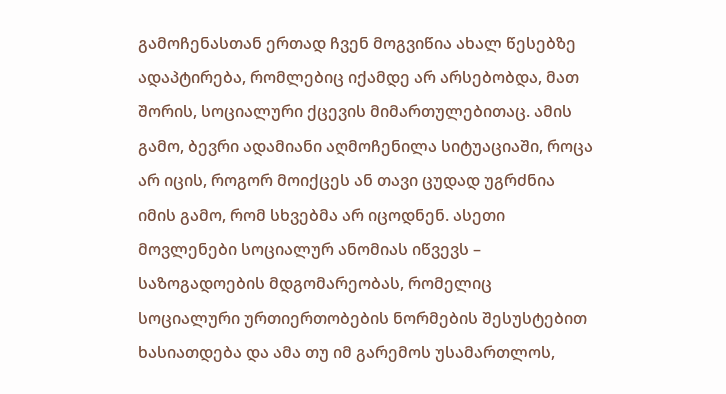გამოჩენასთან ერთად ჩვენ მოგვიწია ახალ წესებზე ადაპტირება, რომლებიც იქამდე არ არსებობდა, მათ შორის, სოციალური ქცევის მიმართულებითაც. ამის გამო, ბევრი ადამიანი აღმოჩენილა სიტუაციაში, როცა არ იცის, როგორ მოიქცეს ან თავი ცუდად უგრძნია იმის გამო, რომ სხვებმა არ იცოდნენ. ასეთი მოვლენები სოციალურ ანომიას იწვევს – საზოგადოების მდგომარეობას, რომელიც სოციალური ურთიერთობების ნორმების შესუსტებით ხასიათდება და ამა თუ იმ გარემოს უსამართლოს,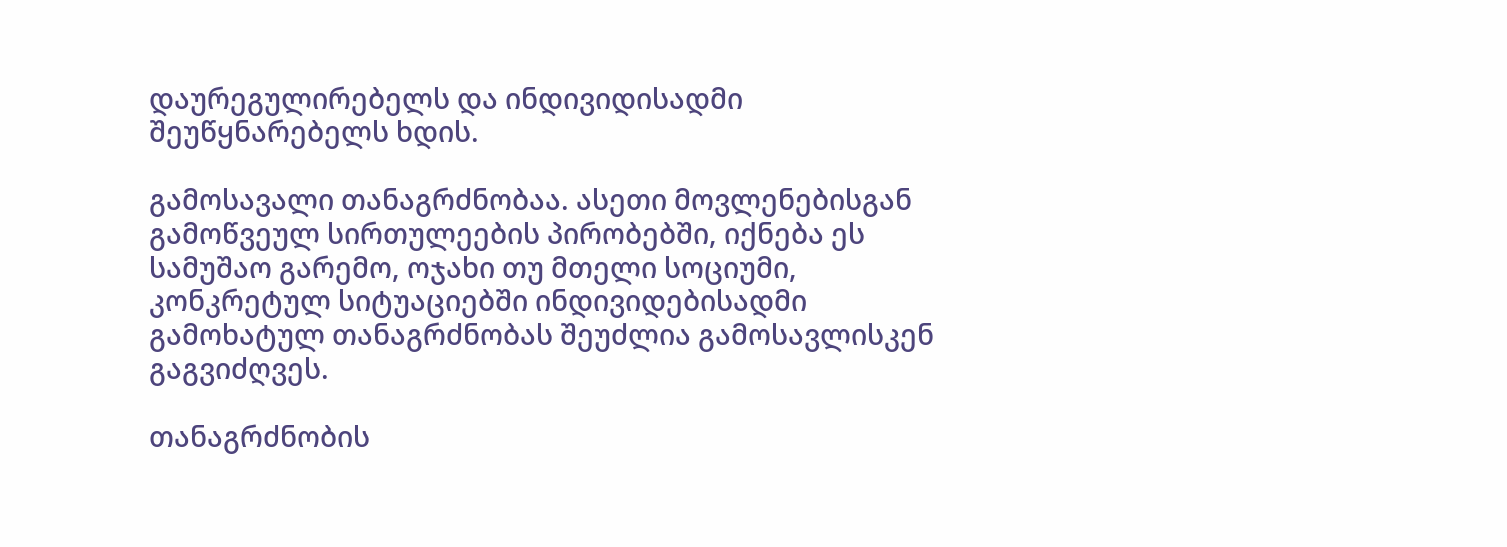დაურეგულირებელს და ინდივიდისადმი შეუწყნარებელს ხდის.

გამოსავალი თანაგრძნობაა. ასეთი მოვლენებისგან გამოწვეულ სირთულეების პირობებში, იქნება ეს სამუშაო გარემო, ოჯახი თუ მთელი სოციუმი, კონკრეტულ სიტუაციებში ინდივიდებისადმი გამოხატულ თანაგრძნობას შეუძლია გამოსავლისკენ გაგვიძღვეს.

თანაგრძნობის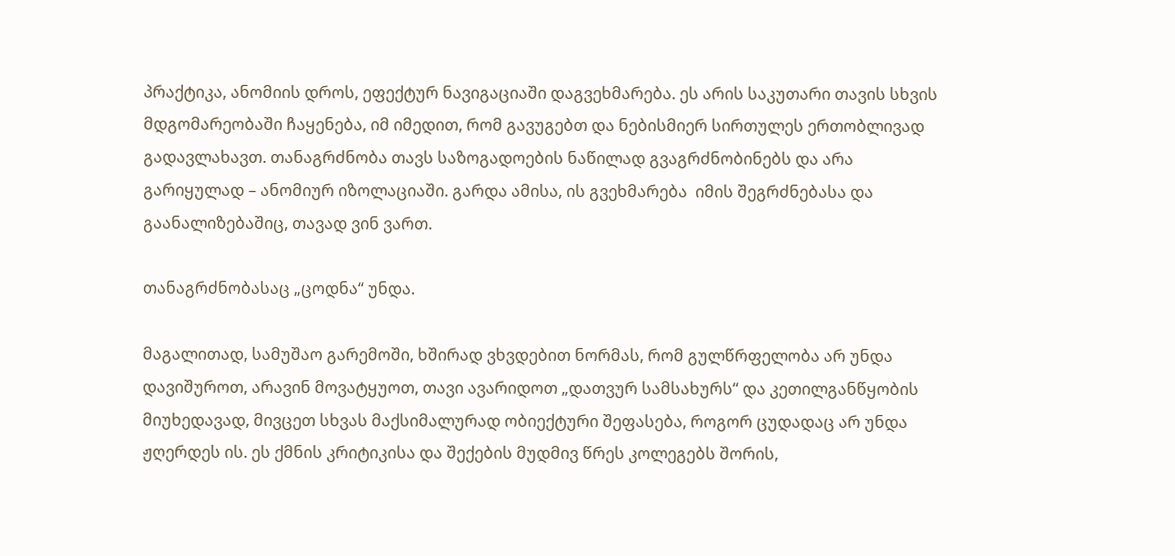პრაქტიკა, ანომიის დროს, ეფექტურ ნავიგაციაში დაგვეხმარება. ეს არის საკუთარი თავის სხვის მდგომარეობაში ჩაყენება, იმ იმედით, რომ გავუგებთ და ნებისმიერ სირთულეს ერთობლივად გადავლახავთ. თანაგრძნობა თავს საზოგადოების ნაწილად გვაგრძნობინებს და არა გარიყულად – ანომიურ იზოლაციაში. გარდა ამისა, ის გვეხმარება  იმის შეგრძნებასა და გაანალიზებაშიც, თავად ვინ ვართ.

თანაგრძნობასაც „ცოდნა“ უნდა.

მაგალითად, სამუშაო გარემოში, ხშირად ვხვდებით ნორმას, რომ გულწრფელობა არ უნდა დავიშუროთ, არავინ მოვატყუოთ, თავი ავარიდოთ „დათვურ სამსახურს“ და კეთილგანწყობის მიუხედავად, მივცეთ სხვას მაქსიმალურად ობიექტური შეფასება, როგორ ცუდადაც არ უნდა ჟღერდეს ის. ეს ქმნის კრიტიკისა და შექების მუდმივ წრეს კოლეგებს შორის,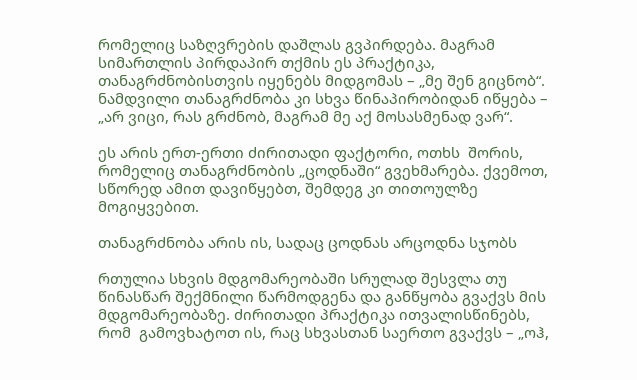რომელიც საზღვრების დაშლას გვპირდება. მაგრამ სიმართლის პირდაპირ თქმის ეს პრაქტიკა, თანაგრძნობისთვის იყენებს მიდგომას – „მე შენ გიცნობ“. ნამდვილი თანაგრძნობა კი სხვა წინაპირობიდან იწყება – „არ ვიცი, რას გრძნობ, მაგრამ მე აქ მოსასმენად ვარ“.

ეს არის ერთ-ერთი ძირითადი ფაქტორი, ოთხს  შორის, რომელიც თანაგრძნობის „ცოდნაში“ გვეხმარება. ქვემოთ, სწორედ ამით დავიწყებთ, შემდეგ კი თითოულზე მოგიყვებით.

თანაგრძნობა არის ის, სადაც ცოდნას არცოდნა სჯობს

რთულია სხვის მდგომარეობაში სრულად შესვლა თუ წინასწარ შექმნილი წარმოდგენა და განწყობა გვაქვს მის მდგომარეობაზე. ძირითადი პრაქტიკა ითვალისწინებს, რომ  გამოვხატოთ ის, რაც სხვასთან საერთო გვაქვს – „ოჰ,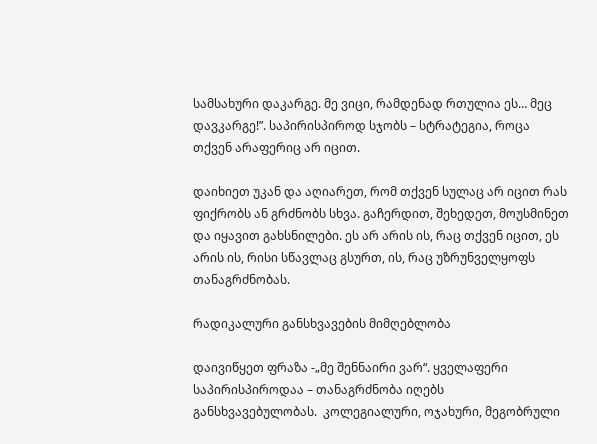სამსახური დაკარგე. მე ვიცი, რამდენად რთულია ეს… მეც დავკარგე!”. საპირისპიროდ სჯობს – სტრატეგია, როცა თქვენ არაფერიც არ იცით.

დაიხიეთ უკან და აღიარეთ, რომ თქვენ სულაც არ იცით რას ფიქრობს ან გრძნობს სხვა. გაჩერდით, შეხედეთ, მოუსმინეთ და იყავით გახსნილები. ეს არ არის ის, რაც თქვენ იცით, ეს არის ის, რისი სწავლაც გსურთ, ის, რაც უზრუნველყოფს თანაგრძნობას.

რადიკალური განსხვავების მიმღებლობა

დაივიწყეთ ფრაზა -„მე შენნაირი ვარ“. ყველაფერი საპირისპიროდაა – თანაგრძნობა იღებს განსხვავებულობას.  კოლეგიალური, ოჯახური, მეგობრული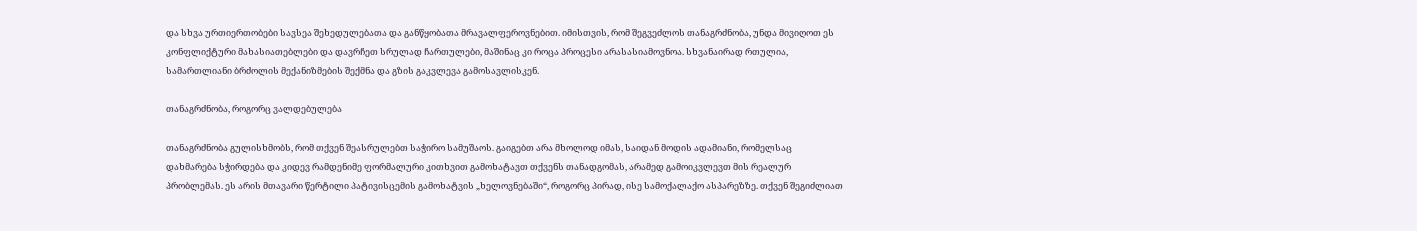და სხვა ურთიერთობები სავსეა შეხედულებათა და განწყობათა მრავალფეროვნებით. იმისთვის, რომ შეგვეძლოს თანაგრძნობა, უნდა მივიღოთ ეს კონფლიქტური მახასიათებლები და დავრჩეთ სრულად ჩართულები, მაშინაც კი როცა პროცესი არასასიამოვნოა. სხვანაირად რთულია, სამართლიანი ბრძოლის მექანიზმების შექმნა და გზის გაკვლევა გამოსავლისკენ.

თანაგრძნობა, როგორც ვალდებულება

თანაგრძნობა გულისხმობს, რომ თქვენ შეასრულებთ საჭირო სამუშაოს. გაიგებთ არა მხოლოდ იმას, საიდან მოდის ადამიანი, რომელსაც დახმარება სჭირდება და კიდევ რამდენიმე ფორმალური კითხვით გამოხატავთ თქვენს თანადგომას, არამედ გამოიკვლევთ მის რეალურ პრობლემას. ეს არის მთავარი წერტილი პატივისცემის გამოხატვის „ხელოვნებაში“, როგორც პირად, ისე სამოქალაქო ასპარეზზე. თქვენ შეგიძლიათ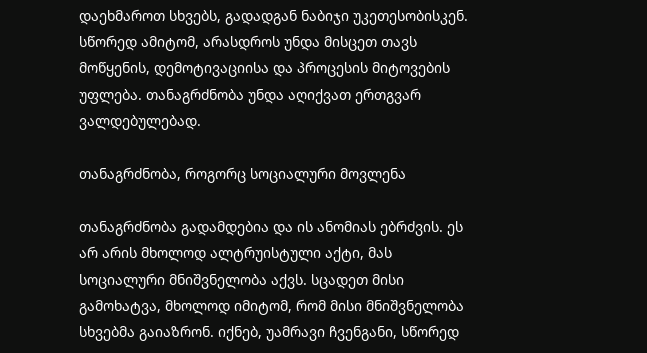დაეხმაროთ სხვებს, გადადგან ნაბიჯი უკეთესობისკენ. სწორედ ამიტომ, არასდროს უნდა მისცეთ თავს მოწყენის, დემოტივაციისა და პროცესის მიტოვების უფლება. თანაგრძნობა უნდა აღიქვათ ერთგვარ ვალდებულებად.

თანაგრძნობა, როგორც სოციალური მოვლენა

თანაგრძნობა გადამდებია და ის ანომიას ებრძვის. ეს არ არის მხოლოდ ალტრუისტული აქტი, მას სოციალური მნიშვნელობა აქვს. სცადეთ მისი გამოხატვა, მხოლოდ იმიტომ, რომ მისი მნიშვნელობა სხვებმა გაიაზრონ. იქნებ, უამრავი ჩვენგანი, სწორედ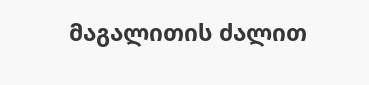მაგალითის ძალით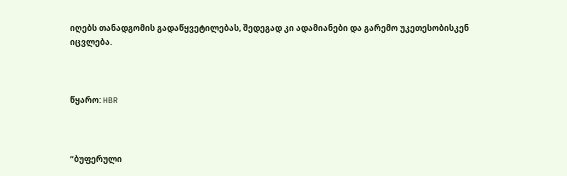იღებს თანადგომის გადაწყვეტილებას, შედეგად კი ადამიანები და გარემო უკეთესობისკენ იცვლება.



წყარო: HBR



“ბუფერული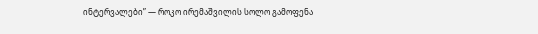ინტერვალები” — როკო ირემაშვილის სოლო გამოფენა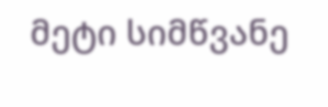მეტი სიმწვანე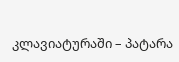კლავიატურაში – პატარა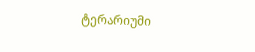ტერარიუმი